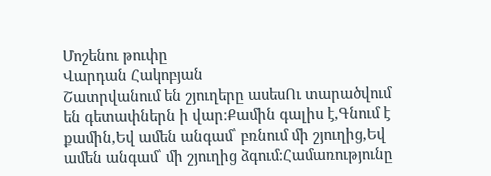Մոշենու թուփը
Վարդան Հակոբյան
Շատրվանում են շյուղերը ասեսՈւ տարածվում են գետափներն ի վար։Քամին գալիս է,Գնում է քամին,Եվ ամեն անգամ՝ բռնում մի շյուղից,Եվ ամեն անգամ՝ մի շյուղից ձգում։Համառությունը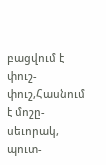բացվում է փուշ-փուշ,Հասնում է մոշը-սեւորակ, պուտ-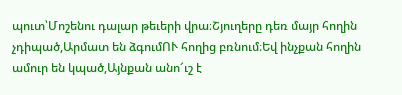պուտ՝Մոշենու դալար թեւերի վրա։Շյուղերը դեռ մայր հողին չդիպած,Արմատ են ձգումՈՒ հողից բռնում։Եվ ինչքան հողին ամուր են կպած,Այնքան անո՜ւշ է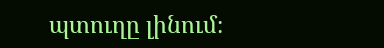պտուղը լինում։